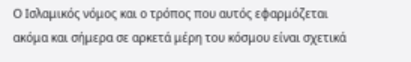Ο Ισλαμικός νόμος και ο τρόπος που αυτός εφαρμόζεται ακόμα και σήμερα σε αρκετά μέρη του κόσμου είναι σχετικά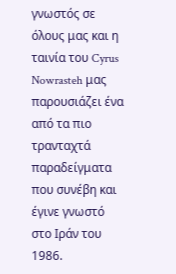γνωστός σε όλους μας και η ταινία του Cyrus Nowrasteh μας παρουσιάζει ένα από τα πιο τρανταχτά παραδείγματα που συνέβη και έγινε γνωστό στο Ιράν του 1986.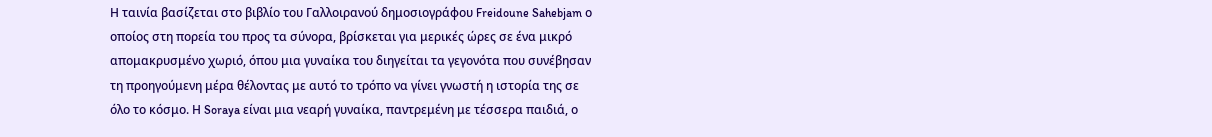Η ταινία βασίζεται στο βιβλίο του Γαλλοιρανού δημοσιογράφου Freidoune Sahebjam ο οποίος στη πορεία του προς τα σύνορα, βρίσκεται για μερικές ώρες σε ένα μικρό απομακρυσμένο χωριό, όπου μια γυναίκα του διηγείται τα γεγονότα που συνέβησαν τη προηγούμενη μέρα θέλοντας με αυτό το τρόπο να γίνει γνωστή η ιστορία της σε όλο το κόσμο. Η Soraya είναι μια νεαρή γυναίκα, παντρεμένη με τέσσερα παιδιά, ο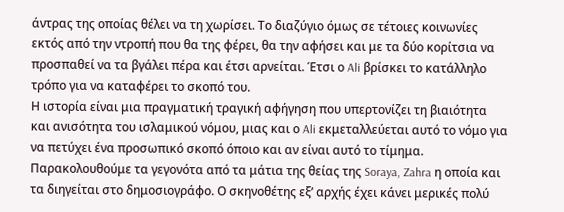άντρας της οποίας θέλει να τη χωρίσει. Το διαζύγιο όμως σε τέτοιες κοινωνίες εκτός από την ντροπή που θα της φέρει, θα την αφήσει και με τα δύο κορίτσια να προσπαθεί να τα βγάλει πέρα και έτσι αρνείται. Έτσι ο Ali βρίσκει το κατάλληλο τρόπο για να καταφέρει το σκοπό του.
Η ιστορία είναι μια πραγματική τραγική αφήγηση που υπερτονίζει τη βιαιότητα και ανισότητα του ισλαμικού νόμου, μιας και ο Ali εκμεταλλεύεται αυτό το νόμο για να πετύχει ένα προσωπικό σκοπό όποιο και αν είναι αυτό το τίμημα. Παρακολουθούμε τα γεγονότα από τα μάτια της θείας της Soraya, Zahra η οποία και τα διηγείται στο δημοσιογράφο. Ο σκηνοθέτης εξ’ αρχής έχει κάνει μερικές πολύ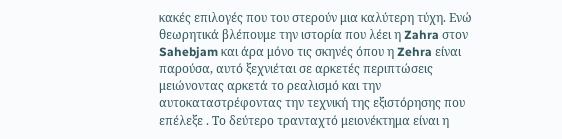κακές επιλογές που του στερούν μια καλύτερη τύχη. Ενώ θεωρητικά βλέπουμε την ιστορία που λέει η Zahra στον Sahebjam και άρα μόνο τις σκηνές όπου η Zehra είναι παρούσα, αυτό ξεχνιέται σε αρκετές περιπτώσεις μειώνοντας αρκετά το ρεαλισμό και την αυτοκαταστρέφοντας την τεχνική της εξιστόρησης που επέλεξε . Το δεύτερο τρανταχτό μειονέκτημα είναι η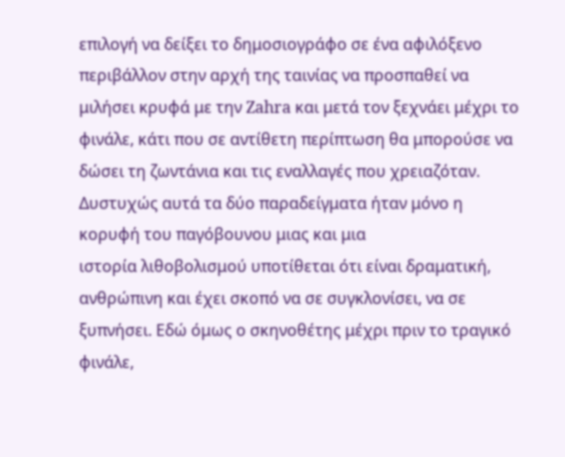επιλογή να δείξει το δημοσιογράφο σε ένα αφιλόξενο περιβάλλον στην αρχή της ταινίας να προσπαθεί να μιλήσει κρυφά με την Zahra και μετά τον ξεχνάει μέχρι το φινάλε, κάτι που σε αντίθετη περίπτωση θα μπορούσε να δώσει τη ζωντάνια και τις εναλλαγές που χρειαζόταν.
Δυστυχώς αυτά τα δύο παραδείγματα ήταν μόνο η κορυφή του παγόβουνου μιας και μια
ιστορία λιθοβολισμού υποτίθεται ότι είναι δραματική, ανθρώπινη και έχει σκοπό να σε συγκλονίσει, να σε ξυπνήσει. Εδώ όμως ο σκηνοθέτης μέχρι πριν το τραγικό φινάλε,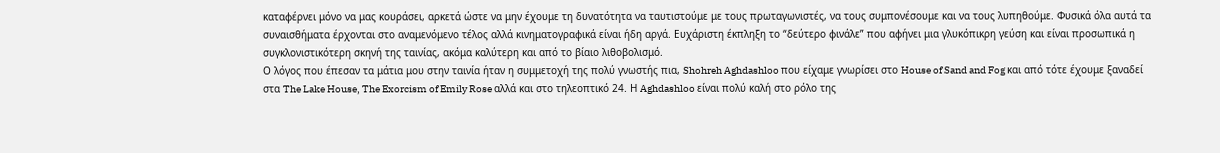καταφέρνει μόνο να μας κουράσει, αρκετά ώστε να μην έχουμε τη δυνατότητα να ταυτιστούμε με τους πρωταγωνιστές, να τους συμπονέσουμε και να τους λυπηθούμε. Φυσικά όλα αυτά τα συναισθήματα έρχονται στο αναμενόμενο τέλος αλλά κινηματογραφικά είναι ήδη αργά. Ευχάριστη έκπληξη το “δεύτερο φινάλε” που αφήνει μια γλυκόπικρη γεύση και είναι προσωπικά η συγκλονιστικότερη σκηνή της ταινίας, ακόμα καλύτερη και από το βίαιο λιθοβολισμό.
Ο λόγος που έπεσαν τα μάτια μου στην ταινία ήταν η συμμετοχή της πολύ γνωστής πια, Shohreh Aghdashloo που είχαμε γνωρίσει στο House of Sand and Fog και από τότε έχουμε ξαναδεί στα The Lake House, The Exorcism of Emily Rose αλλά και στο τηλεοπτικό 24. Η Aghdashloo είναι πολύ καλή στο ρόλο της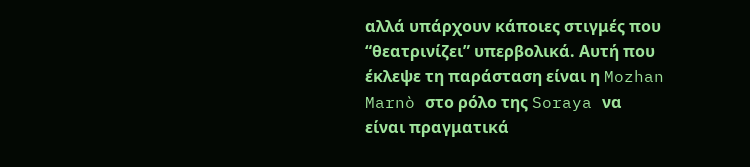αλλά υπάρχουν κάποιες στιγμές που “θεατρινίζει” υπερβολικά. Αυτή που έκλεψε τη παράσταση είναι η Mozhan Marnò στο ρόλο της Soraya να
είναι πραγματικά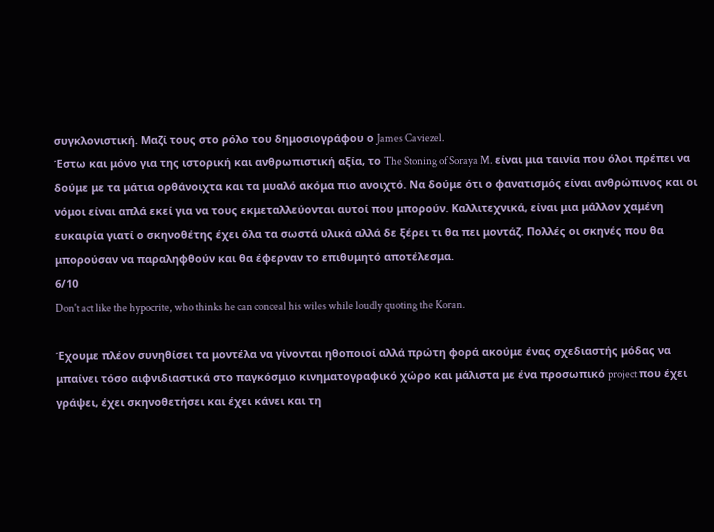συγκλονιστική. Μαζί τους στο ρόλο του δημοσιογράφου ο James Caviezel.
Έστω και μόνο για της ιστορική και ανθρωπιστική αξία, το The Stoning of Soraya M. είναι μια ταινία που όλοι πρέπει να δούμε με τα μάτια ορθάνοιχτα και τα μυαλό ακόμα πιο ανοιχτό. Να δούμε ότι ο φανατισμός είναι ανθρώπινος και οι νόμοι είναι απλά εκεί για να τους εκμεταλλεύονται αυτοί που μπορούν. Καλλιτεχνικά, είναι μια μάλλον χαμένη ευκαιρία γιατί ο σκηνοθέτης έχει όλα τα σωστά υλικά αλλά δε ξέρει τι θα πει μοντάζ. Πολλές οι σκηνές που θα μπορούσαν να παραληφθούν και θα έφερναν το επιθυμητό αποτέλεσμα.
6/10
Don't act like the hypocrite, who thinks he can conceal his wiles while loudly quoting the Koran.

Έχουμε πλέον συνηθίσει τα μοντέλα να γίνονται ηθοποιοί αλλά πρώτη φορά ακούμε ένας σχεδιαστής μόδας να μπαίνει τόσο αιφνιδιαστικά στο παγκόσμιο κινηματογραφικό χώρο και μάλιστα με ένα προσωπικό project που έχει γράψει, έχει σκηνοθετήσει και έχει κάνει και τη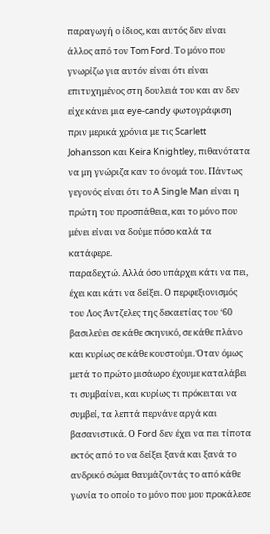παραγωγή ο ίδιος, και αυτός δεν είναι άλλος από τον Tom Ford. Το μόνο που γνωρίζω για αυτόν είναι ότι είναι επιτυχημένος στη δουλειά του και αν δεν είχε κάνει μια eye-candy φωτογράφιση πριν μερικά χρόνια με τις Scarlett Johansson και Keira Knightley, πιθανότατα να μη γνώριζα καν το όνομά του. Πάντως γεγονός είναι ότι το A Single Man είναι η πρώτη του προσπάθεια, και το μόνο που μένει είναι να δούμε πόσο καλά τα κατάφερε.
παραδεχτώ. Αλλά όσο υπάρχει κάτι να πει, έχει και κάτι να δείξει. Ο περφεξιονισμός του Λος Άντζελες της δεκαετίας του ‘60 βασιλεύει σε κάθε σκηνικό, σε κάθε πλάνο και κυρίως σε κάθε κουστούμι. Όταν όμως μετά το πρώτο μισάωρο έχουμε καταλάβει τι συμβαίνει, και κυρίως τι πρόκειται να συμβεί, τα λεπτά περνάνε αργά και βασανιστικά. Ο Ford δεν έχει να πει τίποτα εκτός από το να δείξει ξανά και ξανά το ανδρικό σώμα θαυμάζοντάς το από κάθε γωνία το οποίο το μόνο που μου προκάλεσε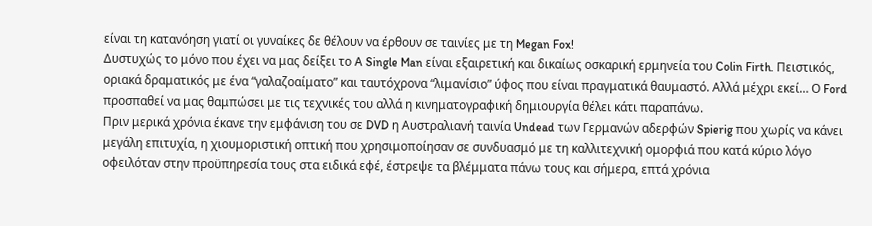είναι τη κατανόηση γιατί οι γυναίκες δε θέλουν να έρθουν σε ταινίες με τη Megan Fox!
Δυστυχώς το μόνο που έχει να μας δείξει το A Single Man είναι εξαιρετική και δικαίως οσκαρική ερμηνεία του Colin Firth. Πειστικός, οριακά δραματικός με ένα “γαλαζοαίματο” και ταυτόχρονα “λιμανίσιο” ύφος που είναι πραγματικά θαυμαστό. Αλλά μέχρι εκεί… Ο Ford προσπαθεί να μας θαμπώσει με τις τεχνικές του αλλά η κινηματογραφική δημιουργία θέλει κάτι παραπάνω.
Πριν μερικά χρόνια έκανε την εμφάνιση του σε DVD η Αυστραλιανή ταινία Undead των Γερμανών αδερφών Spierig που χωρίς να κάνει μεγάλη επιτυχία, η χιουμοριστική οπτική που χρησιμοποίησαν σε συνδυασμό με τη καλλιτεχνική ομορφιά που κατά κύριο λόγο οφειλόταν στην προϋπηρεσία τους στα ειδικά εφέ, έστρεψε τα βλέμματα πάνω τους και σήμερα, επτά χρόνια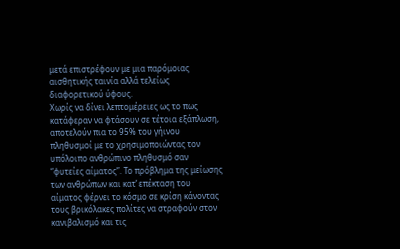μετά επιστρέφουν με μια παρόμοιας αισθητικής ταινία αλλά τελείως διαφορετικού ύφους.
Χωρίς να δίνει λεπτομέρειες ως το πως κατάφεραν να φτάσουν σε τέτοια εξάπλωση, αποτελούν πια το 95% του γήινου πληθυσμοί με το χρησιμοποιώντας τον υπόλοιπο ανθρώπινο πληθυσμό σαν “φυτείες αίματος”. Το πρόβλημα της μείωσης των ανθρώπων και κατ’ επέκταση του αίματος φέρνει το κόσμο σε κρίση κάνοντας τους βρικόλακες πολίτες να στραφούν στον κανιβαλισμό και τις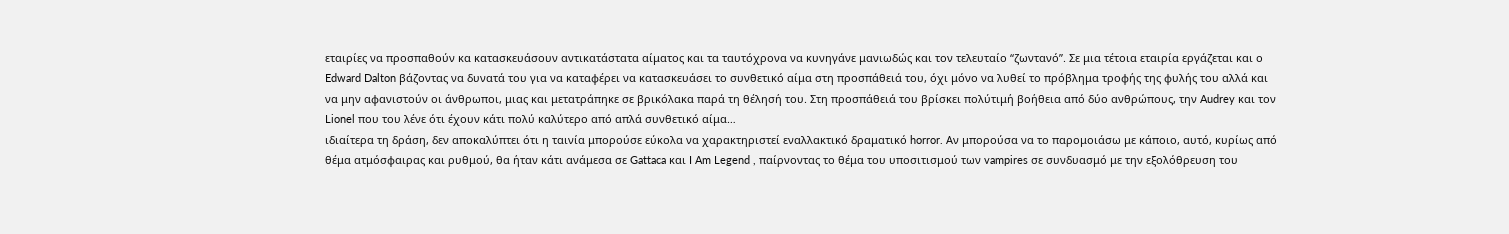εταιρίες να προσπαθούν κα κατασκευάσουν αντικατάστατα αίματος και τα ταυτόχρονα να κυνηγάνε μανιωδώς και τον τελευταίο “ζωντανό”. Σε μια τέτοια εταιρία εργάζεται και ο Edward Dalton βάζοντας να δυνατά του για να καταφέρει να κατασκευάσει το συνθετικό αίμα στη προσπάθειά του, όχι μόνο να λυθεί το πρόβλημα τροφής της φυλής του αλλά και να μην αφανιστούν οι άνθρωποι, μιας και μετατράπηκε σε βρικόλακα παρά τη θέλησή του. Στη προσπάθειά του βρίσκει πολύτιμή βοήθεια από δύο ανθρώπους, την Audrey και τον Lionel που του λένε ότι έχουν κάτι πολύ καλύτερο από απλά συνθετικό αίμα…
ιδιαίτερα τη δράση, δεν αποκαλύπτει ότι η ταινία μπορούσε εύκολα να χαρακτηριστεί εναλλακτικό δραματικό horror. Αν μπορούσα να το παρομοιάσω με κάποιο, αυτό, κυρίως από θέμα ατμόσφαιρας και ρυθμού, θα ήταν κάτι ανάμεσα σε Gattaca και I Am Legend , παίρνοντας το θέμα του υποσιτισμού των vampires σε συνδυασμό με την εξολόθρευση του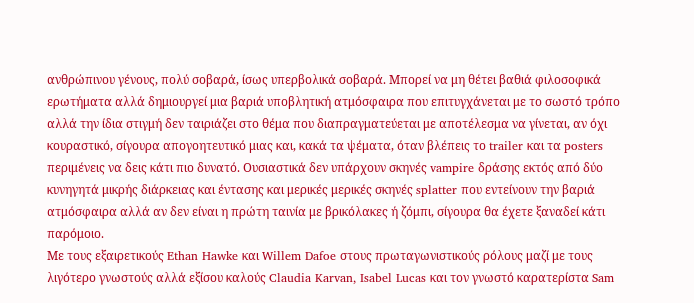ανθρώπινου γένους, πολύ σοβαρά, ίσως υπερβολικά σοβαρά. Mπορεί να μη θέτει βαθιά φιλοσοφικά ερωτήματα αλλά δημιουργεί μια βαριά υποβλητική ατμόσφαιρα που επιτυγχάνεται με το σωστό τρόπο αλλά την ίδια στιγμή δεν ταιριάζει στο θέμα που διαπραγματεύεται με αποτέλεσμα να γίνεται, αν όχι κουραστικό, σίγουρα απογοητευτικό μιας και, κακά τα ψέματα, όταν βλέπεις το trailer και τα posters περιμένεις να δεις κάτι πιο δυνατό. Ουσιαστικά δεν υπάρχουν σκηνές vampire δράσης εκτός από δύο κυνηγητά μικρής διάρκειας και έντασης και μερικές μερικές σκηνές splatter που εντείνουν την βαριά ατμόσφαιρα αλλά αν δεν είναι η πρώτη ταινία με βρικόλακες ή ζόμπι, σίγουρα θα έχετε ξαναδεί κάτι παρόμοιο.
Με τους εξαιρετικούς Ethan Hawke και Willem Dafoe στους πρωταγωνιστικούς ρόλους μαζί με τους λιγότερο γνωστούς αλλά εξίσου καλούς Claudia Karvan, Isabel Lucas και τον γνωστό καρατερίστα Sam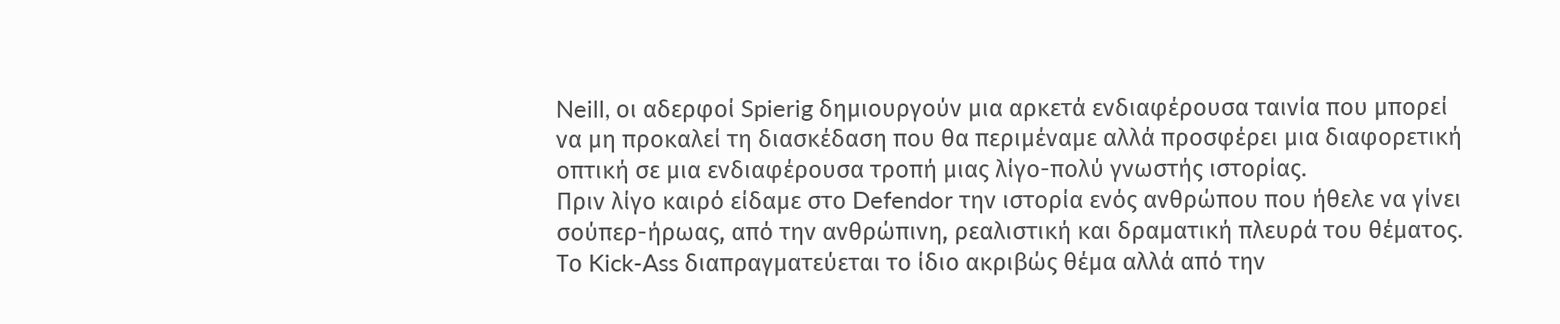Neill, οι αδερφοί Spierig δημιουργούν μια αρκετά ενδιαφέρουσα ταινία που μπορεί να μη προκαλεί τη διασκέδαση που θα περιμέναμε αλλά προσφέρει μια διαφορετική οπτική σε μια ενδιαφέρουσα τροπή μιας λίγο-πολύ γνωστής ιστορίας.
Πριν λίγο καιρό είδαμε στο Defendor την ιστορία ενός ανθρώπου που ήθελε να γίνει σούπερ-ήρωας, από την ανθρώπινη, ρεαλιστική και δραματική πλευρά του θέματος. Το Kick-Ass διαπραγματεύεται το ίδιο ακριβώς θέμα αλλά από την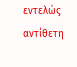εντελώς αντίθετη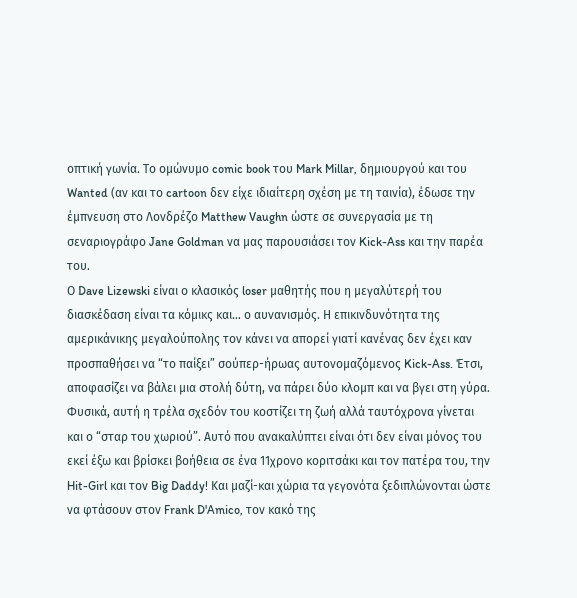οπτική γωνία. Το ομώνυμο comic book του Mark Millar, δημιουργού και του Wanted (αν και το cartoon δεν είχε ιδιαίτερη σχέση με τη ταινία), έδωσε την έμπνευση στο Λονδρέζο Matthew Vaughn ώστε σε συνεργασία με τη σεναριογράφο Jane Goldman να μας παρουσιάσει τον Kick-Ass και την παρέα του.
Ο Dave Lizewski είναι ο κλασικός loser μαθητής που η μεγαλύτερή του διασκέδαση είναι τα κόμικς και… ο αυνανισμός. Η επικινδυνότητα της αμερικάνικης μεγαλούπολης τον κάνει να απορεί γιατί κανένας δεν έχει καν προσπαθήσει να “το παίξει” σούπερ-ήρωας αυτονομαζόμενος Kick-Ass. Έτσι, αποφασίζει να βάλει μια στολή δύτη, να πάρει δύο κλομπ και να βγει στη γύρα. Φυσικά, αυτή η τρέλα σχεδόν του κοστίζει τη ζωή αλλά ταυτόχρονα γίνεται και ο “σταρ του χωριού”. Αυτό που ανακαλύπτει είναι ότι δεν είναι μόνος του εκεί έξω και βρίσκει βοήθεια σε ένα 11χρονο κοριτσάκι και τον πατέρα του, την Hit-Girl και τον Big Daddy! Και μαζί-και χώρια τα γεγονότα ξεδιπλώνονται ώστε να φτάσουν στον Frank D'Amico, τον κακό της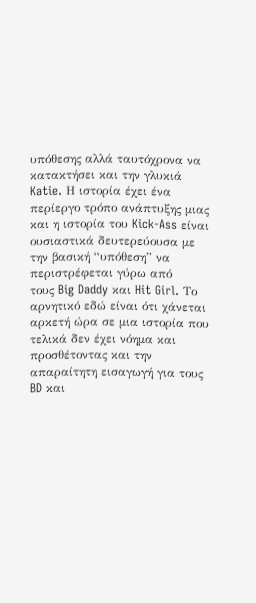υπόθεσης αλλά ταυτόχρονα να κατακτήσει και την γλυκιά Katie. Η ιστορία έχει ένα περίεργο τρόπο ανάπτυξης μιας και η ιστορία του Kick-Ass είναι ουσιαστικά δευτερεύουσα με την βασική “υπόθεση” να περιστρέφεται γύρω από
τους Big Daddy και Hit Girl. Το αρνητικό εδώ είναι ότι χάνεται αρκετή ώρα σε μια ιστορία που τελικά δεν έχει νόημα και προσθέτοντας και την απαραίτητη εισαγωγή για τους BD και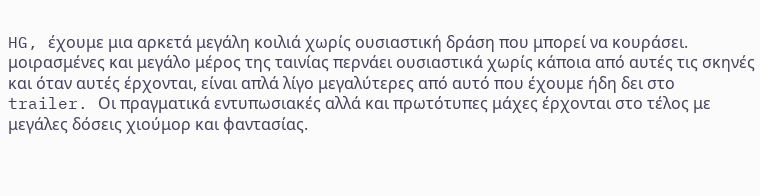HG, έχουμε μια αρκετά μεγάλη κοιλιά χωρίς ουσιαστική δράση που μπορεί να κουράσει.
μοιρασμένες και μεγάλο μέρος της ταινίας περνάει ουσιαστικά χωρίς κάποια από αυτές τις σκηνές και όταν αυτές έρχονται, είναι απλά λίγο μεγαλύτερες από αυτό που έχουμε ήδη δει στο trailer. Οι πραγματικά εντυπωσιακές αλλά και πρωτότυπες μάχες έρχονται στο τέλος με μεγάλες δόσεις χιούμορ και φαντασίας.